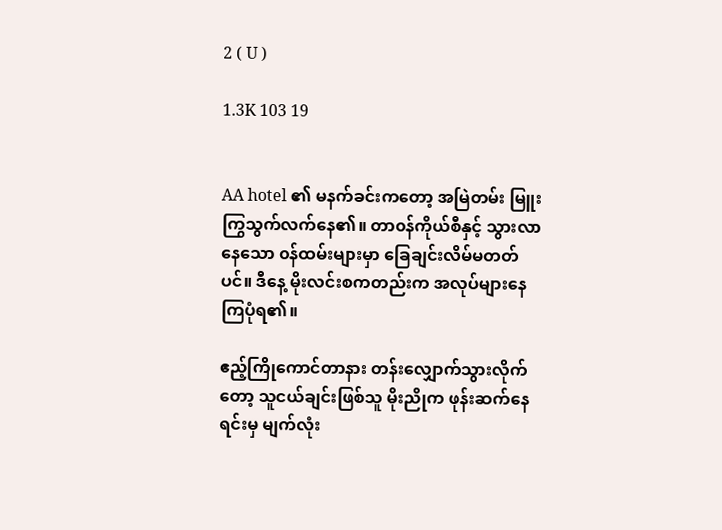2 ( U )

1.3K 103 19


AA hotel ၏ မနက်ခင်းကတော့ အမြဲတမ်း မြူးကြွသွက်လက်နေ၏။ တာ၀န်ကိုယ်စီနှင့် သွားလာနေသော ၀န်ထမ်းများမှာ ခြေချင်းလိမ်မတတ်ပင်။ ဒီနေ့ မိုးလင်းစကတည်းက အလုပ်များနေကြပုံရ၏။

ဧည့်ကြိုကောင်တာနား တန်းလျှောက်သွားလိုက်တော့ သူငယ်ချင်းဖြစ်သူ မိုးညိုက ဖုန်းဆက်နေရင်းမှ မျက်လုံး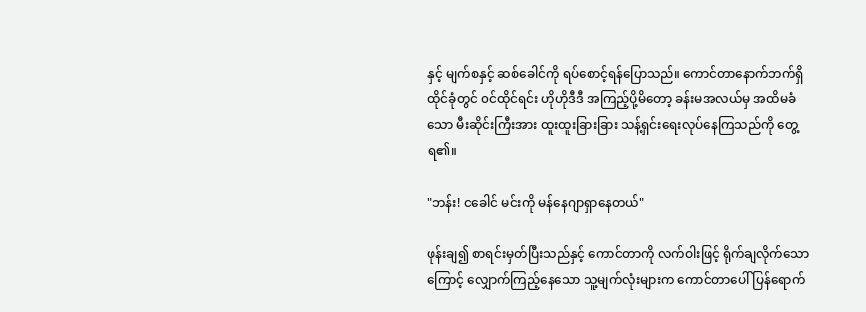နှင့် မျက်စနှင့် ဆစ်ခေါင်ကို ရပ်စောင့်ရန်ပြောသည်။ ကောင်တာနောက်ဘက်ရှိ ထိုင်ခုံတွင် ၀င်ထိုင်ရင်း ဟိုဟိုဒီဒီ အကြည့်ပို့မိတော့ ခန်းမအလယ်မှ အထိမခံသော မီးဆိုင်းကြီးအား ထူးထူးခြားခြား သန့်ရှင်းရေးလုပ်နေကြသည်ကို တွေ့ရ၏။

"ဘန်း! ငခေါင် မင်းကို မန်နေဂျာရှာနေတယ်"

ဖုန်းချ၍ စာရင်းမှတ်ပြီးသည်နှင့် ကောင်တာကို လက်ဝါးဖြင့် ရိုက်ချလိုက်သောကြောင့် လျှောက်ကြည့်နေသော သူ့မျက်လုံးများက ကောင်တာပေါ် ပြန်ရောက်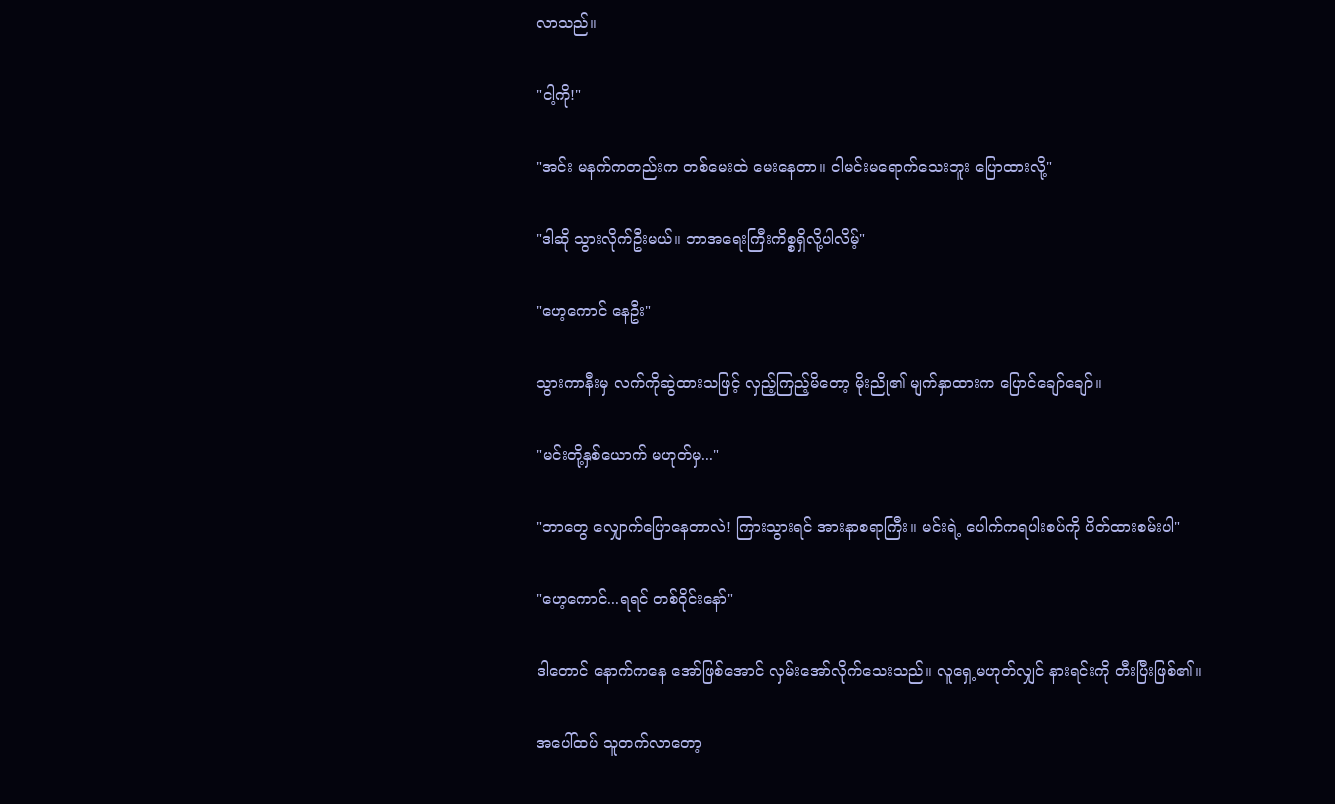လာသည်။

"ငါ့ကို!"

"အင်း မနက်ကတည်းက တစ်မေးထဲ မေးနေတာ။ ငါမင်းမရောက်သေးဘူး ပြောထားလို့"

"ဒါဆို သွားလိုက်ဦးမယ်။ ဘာအရေးကြီးကိစ္စရှိလို့ပါလိမ့်"

"ဟေ့ကောင် နေဦး"

သွားကာနီးမှ လက်ကိုဆွဲထားသဖြင့် လှည့်ကြည့်မိတော့ မိုးညို၏ မျက်နှာထားက ပြောင်ချော်ချော်။

"မင်းတို့နှစ်ယောက် မဟုတ်မှ..."

"ဘာတွေ လျှောက်ပြောနေတာလဲ! ကြားသွားရင် အားနာစရာကြီး။ မင်းရဲ့ ပေါက်ကရပါးစပ်ကို ပိတ်ထားစမ်းပါ"

"ဟေ့ကောင်...ရရင် တစ်ဝိုင်းနော်"

ဒါတောင် နောက်ကနေ အော်ဖြစ်အောင် လှမ်းအော်လိုက်သေးသည်။ လူရှေ့မဟုတ်လျှင် နားရင်းကို တီးပြီးဖြစ်၏။

အပေါ်ထပ် သူတက်လာတော့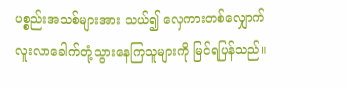ပစ္စည်းအသစ်များအား သယ်၍ လှေကားတစ်လျှောက် လူးလာခေါက်တုံ့သွားနေကြသူများကို မြင်ရပြန်သည်။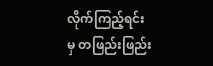လိုက်ကြည့်ရင်းမှ တဖြည်းဖြည်း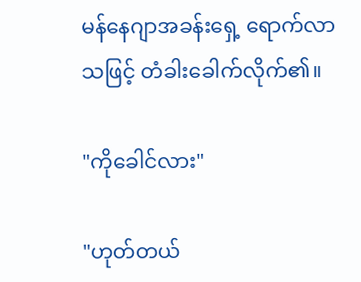မန်နေဂျာအခန်းရှေ့ ရောက်လာသဖြင့် တံခါးခေါက်လိုက်၏။

"ကို‌ခေါင်လား"

"ဟုတ်တယ်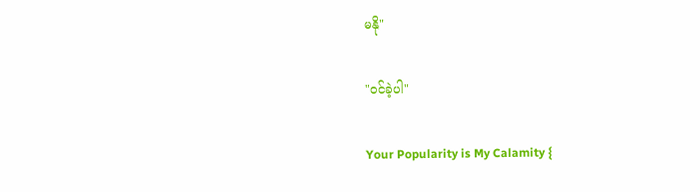မနို"

"၀င်ခဲ့ပါ"

Your Popularity is My Calamity {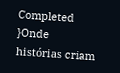Completed }Onde histórias criam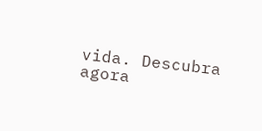vida. Descubra agora